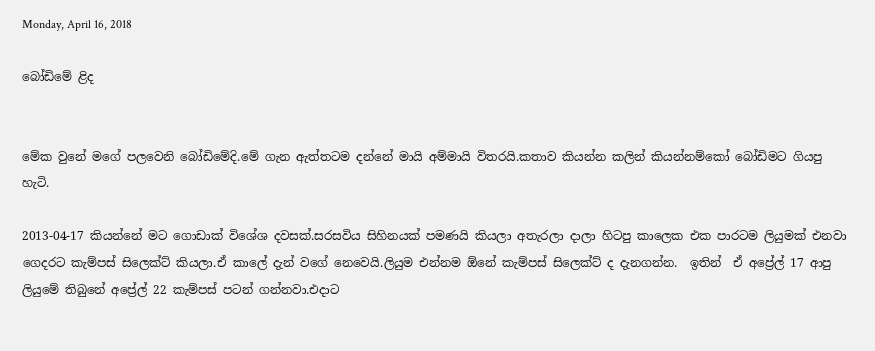Monday, April 16, 2018

බෝඩිමේ ළිද


මේක වුනේ මගේ පලවෙනි බෝඩිමේදි.මේ ගැන ඇත්තටම දන්නේ මායි අම්මායි විතරයි.කතාව කියන්න කලින් කියන්නම්කෝ බෝඩිමට ගියපු හැටි.

2013-04-17 කියන්නේ මට ගොඩාක් විශේශ දවසක්.සරසවිය සිහිනයක් පමණයි කියලා අතැරලා දාලා හිටපු කාලෙක එක පාරටම ලියුමක් එනවා ගෙදරට කැම්පස් සිලෙක්ට් කියලා.ඒ කාලේ දැන් වගේ නෙවෙයි.ලියුම එන්නම ඕනේ කැම්පස් සිලෙක්ට් ද දැනගන්න.  ඉතින්  ඒ අප්‍රේල් 17 ආපු ලියුමේ තිබුනේ අප්‍රේල් 22 කැම්පස් පටන් ගන්නවා.එදාට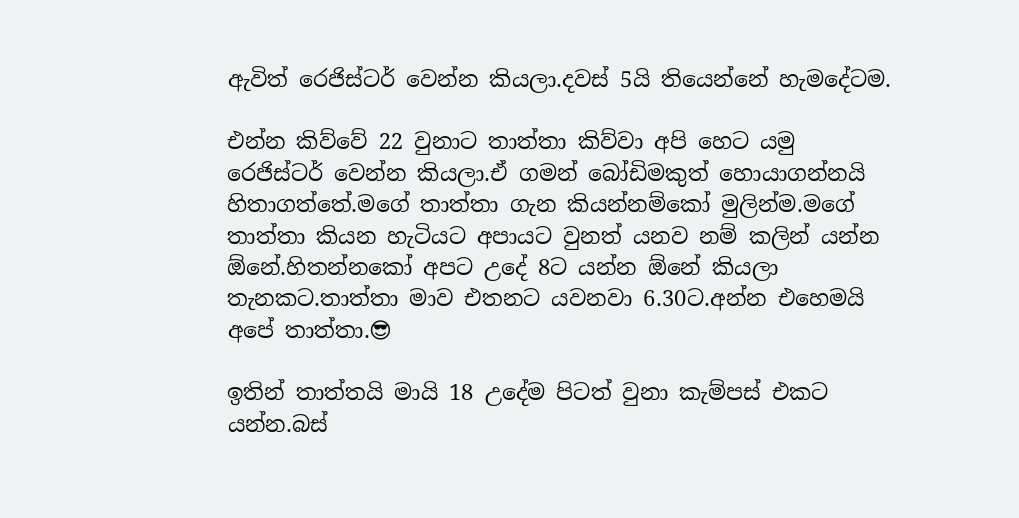ඇවිත් රෙජිස්ටර් වෙන්න කියලා.දවස් 5යි තියෙන්නේ හැමදේටම.

එන්න කිව්වේ 22 වුනාට තාත්තා කිව්වා අපි හෙට යමු රෙජිස්ටර් වෙන්න කියලා.ඒ ගමන් බෝඩිමකුත් හොයාගන්නයි හිතාගත්තේ.මගේ තාත්තා ගැන කියන්නම්කෝ මුලින්ම.මගේ තාත්තා කියන හැටියට අපායට වුනත් යනව නම් කලින් යන්න ඕනේ.හිතන්නකෝ අපට උදේ 8ට යන්න ඕනේ කියලා තැනකට.තාත්තා මාව එතනට යවනවා 6.30ට.අන්න එහෙමයි අපේ තාත්තා.😎

ඉතින් තාත්තයි මායි 18 උදේම පිටත් වුනා කැම්පස් එකට යන්න.බස්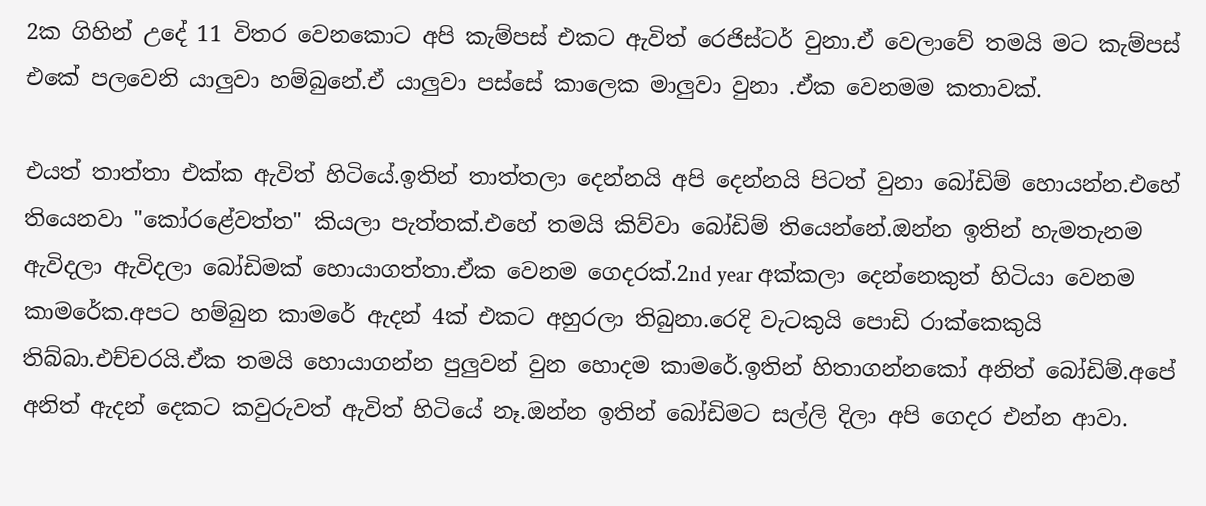2ක ගිහින් උදේ 11 විතර වෙනකොට අපි කැම්පස් එකට ඇවිත් රෙජිස්ටර් වුනා.ඒ වෙලාවේ තමයි මට කැම්පස් එකේ පලවෙනි යාලුවා හම්බුනේ.ඒ යාලුවා පස්සේ කාලෙක මාලුවා වුනා .ඒක වෙනමම කතාවක්.

එයත් තාත්තා එක්ක ඇවිත් හිටියේ.ඉතින් තාත්තලා දෙන්නයි අපි දෙන්නයි පිටත් වුනා බෝඩිම් හොයන්න.එහේ තියෙනවා "කෝරළේවත්ත" කියලා පැත්තක්.එහේ තමයි කිව්වා බෝඩිම් තියෙන්නේ.ඔන්න ඉතින් හැමතැනම ඇවිදලා ඇවිදලා බෝඩිමක් හොයාගත්තා.ඒක වෙනම ගෙදරක්.2nd year අක්කලා දෙන්නෙකුත් හිටියා වෙනම කාමරේක.අපට හම්බුන කාමරේ ඇදන් 4ක් එකට අහුරලා තිබුනා.රෙදි වැටකුයි පොඩි රාක්කෙකුයි තිබ්බා.එච්චරයි.ඒක තමයි හොයාගන්න පුලුවන් වුන හොදම කාමරේ.ඉතින් හිතාගන්නකෝ අනිත් බෝඩිම්.අපේ අනිත් ඇදන් දෙකට කවුරුවත් ඇවිත් හිටියේ නෑ.ඔන්න ඉතින් බෝඩිමට සල්ලි දිලා අපි ගෙදර එන්න ආවා.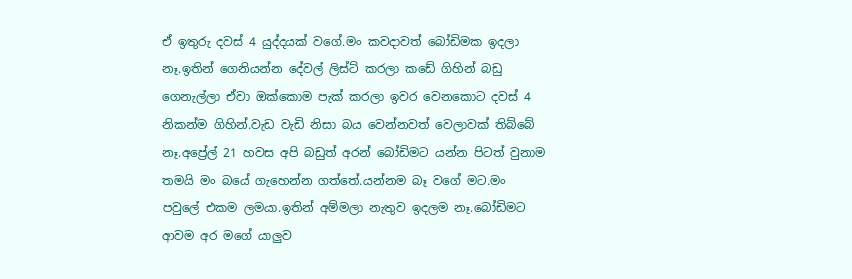ඒ ඉතුරු දවස් 4 යුද්දයක් වගේ.මං කවදාවත් බෝඩිමක ඉදලා නෑ.ඉතින් ගෙනියන්න දේවල් ලිස්ට් කරලා කඩේ ගිහින් බඩු ගෙනැල්ලා ඒවා ඔක්කොම පැක් කරලා ඉවර වෙනකොට දවස් 4 නිකන්ම ගිහින්.වැඩ වැඩි නිසා බය වෙන්නවත් වෙලාවක් තිබ්බේ නෑ.අප්‍රේල් 21 හවස අපි බඩුත් අරන් බෝඩිමට යන්න පිටත් වුනාම තමයි මං බයේ ගැහෙන්න ගත්තේ.යන්නම බෑ වගේ මට.මං පවුලේ එකම ලමයා.ඉතින් අම්මලා නැතුව ඉදලම නෑ.බෝඩිමට ආවම අර මගේ යාලුව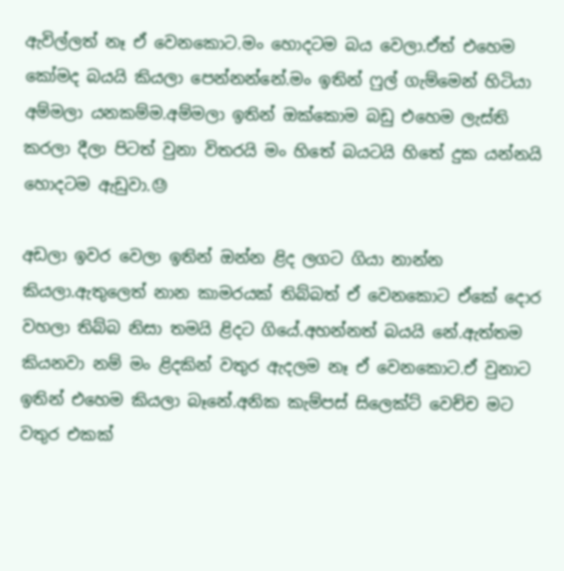ඇවිල්ලත් නෑ ඒ වෙනකොට.මං හොදටම බය වෙලා.ඒත් එහෙම කෝමද බයයි කියලා පෙන්නන්නේ.මං ඉතින් ෆුල් ගැම්මෙන් හිටියා අම්මලා යනකම්ම.අම්මලා ඉතින් ඔක්කොම බඩු එහෙම ලැස්ති කරලා දීලා පිටත් වුනා විතරයි මං හිතේ බයටයි හිතේ දුක යන්නයි හොදටම ඇඩුවා.😓

අඩලා ඉවර වෙලා ඉතින් ඔන්න ළිද ලගට ගියා නාන්න කියලා.ඇතුලෙත් නාන කාමරයක් තිබ්බත් ඒ වෙනකොට ඒකේ දොර වහලා තිබ්බ නිසා තමයි ළිදට ගියේ.අහන්නත් බයයි නේ.ඇත්තම කියනවා නම් මං ළිදකින් වතුර ඇදලම නෑ ඒ වෙනකොට.ඒ වුනාට ඉතින් එහෙම කියලා බෑනේ.අනික කැම්පස් සිලෙක්ට් වෙච්ච මට වතුර එකක්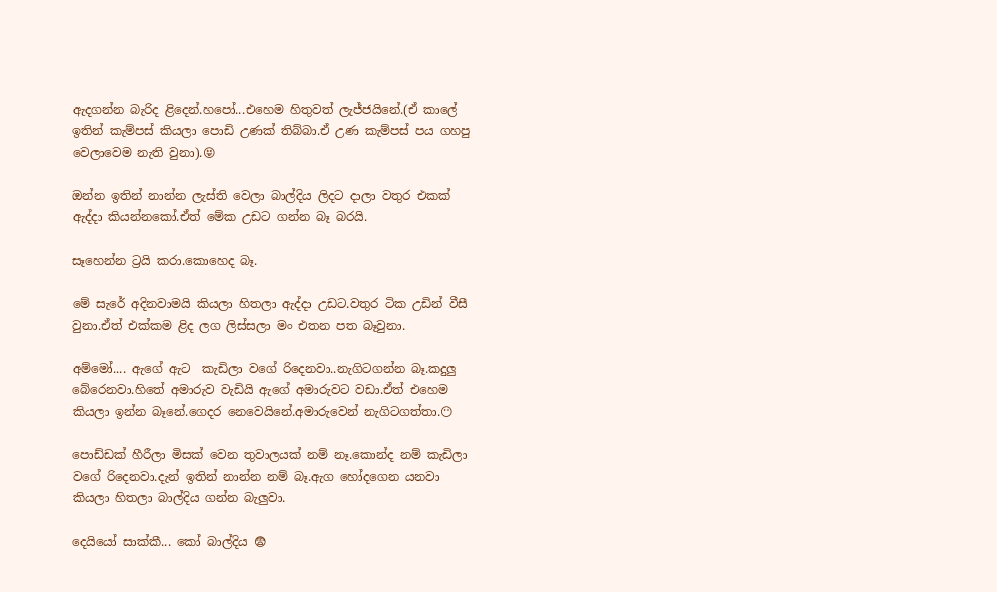ඇදගන්න බැරිද ළිදෙන්.හපෝ...එහෙම හිතුවත් ලැජ්ජයිනේ.(ඒ කාලේ ඉතින් කැම්පස් කියලා පොඩි උණක් තිබ්බා.ඒ උණ කැම්පස් පය ගහපු වෙලාවෙම නැති වුනා).😝

ඔන්න ඉතින් නාන්න ලැස්ති වෙලා බාල්දිය ලිදට දාලා වතුර එකක් ඇද්දා කියන්නකෝ.ඒත් මේක උඩට ගන්න බෑ බරයි.

සෑහෙන්න ට්‍රයි කරා.කොහෙද බෑ.

මේ සැරේ අදිනවාමයි කියලා හිතලා ඇද්දා උඩට.වතුර ටික උඩින් වීසී වුනා.ඒත් එක්කම ළිද ලග ලිස්සලා මං එතන පත බෑවුනා.

අම්මෝ.... ඇගේ ඇට  කැඩිලා වගේ රිදෙනවා..නැගිටගන්න බෑ.කදුලු බේරෙනවා.හිතේ අමාරුව වැඩියි ඇගේ අමාරුවට වඩා.ඒත් එහෙම කියලා ඉන්න බෑනේ.ගෙදර නෙවෙයිනේ.අමාරුවෙන් නැගිටගත්තා.😶

පොඩ්ඩක් හීරීලා මිසක් වෙන තුවාලයක් නම් නෑ.කොන්ද නම් කැඩිලා වගේ රිදෙනවා.දැන් ඉතින් නාන්න නම් බෑ.ඇග හෝදගෙන යනවා කියලා හිතලා බාල්දිය ගන්න බැලුවා.

දෙයියෝ සාක්කී... කෝ බාල්දිය 😨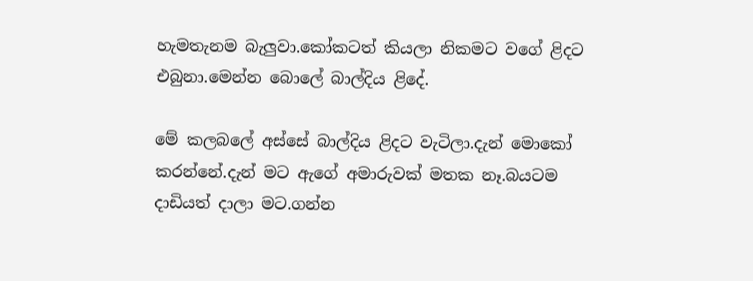හැමතැනම බැලුවා.කෝකටත් කියලා නිකමට වගේ ළිදට එබුනා.මෙන්න බොලේ බාල්දිය ළිදේ.

මේ කලබලේ අස්සේ බාල්දිය ළිදට වැටිලා.දැන් මොකෝ කරන්නේ.දැන් මට ඇගේ අමාරුවක් මතක නෑ.බයටම දාඩියත් දාලා මට.ගන්න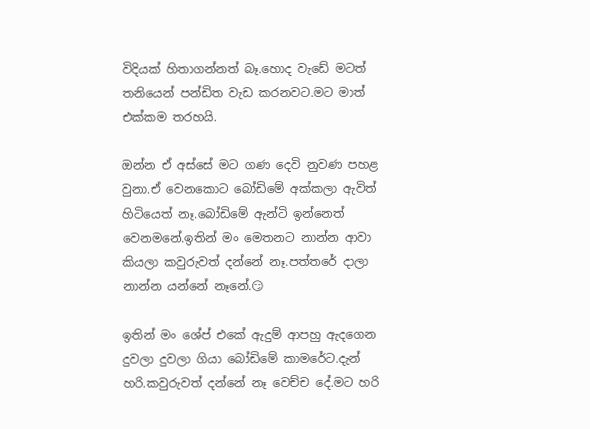විදියක් හිතාගන්නත් බෑ.හොද වැඩේ මටත් තනියෙන් පන්ඩිත වැඩ කරනවට.මට මාත් එක්කම තරහයි.

ඔන්න ඒ අස්සේ මට ගණ දෙවි නුවණ පහළ වුනා.ඒ වෙනකොට බෝඩිමේ අක්කලා ඇවිත් හිටියෙත් නෑ.බෝඩිමේ ඇන්ටි ඉන්නෙත් වෙනමනේ.ඉතින් මං මෙතනට නාන්න ආවා කියලා කවුරුවත් දන්නේ නෑ.පත්තරේ දාලා නාන්න යන්නේ නෑනේ.😏

ඉතින් මං ශේප් එකේ ඇදුම් ආපහු ඇදගෙන දුවලා දුවලා ගියා බෝඩිමේ කාමරේට.දැන් හරි.කවුරුවත් දන්නේ නෑ වෙච්ච දේ.මට හරි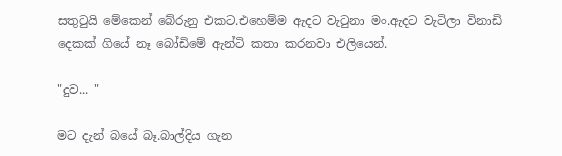සතුටුයි මේකෙන් බේරුනු එකට.එහෙම්ම ඇදට වැටුනා මං.ඇදට වැටිලා විනාඩි දෙකක් ගියේ නෑ බෝඩිමේ ඇන්ටි කතා කරනවා එලියෙන්.

"දුව... "

මට දැන් බයේ බෑ.බාල්දිය ගැන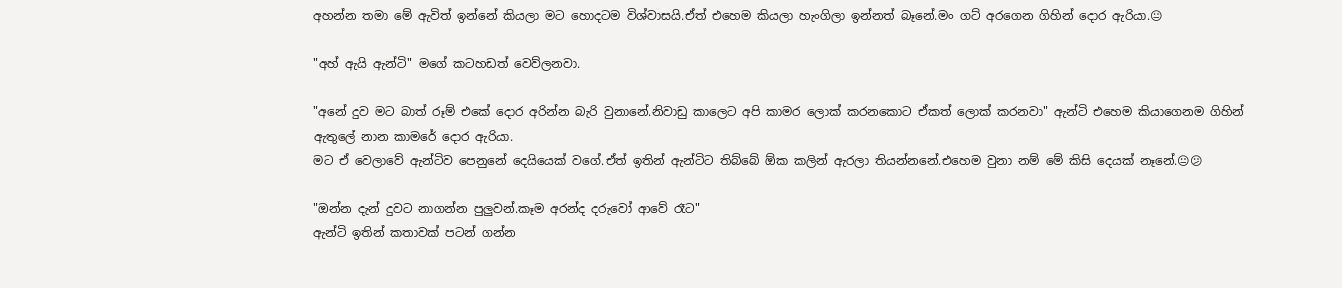අහන්න තමා මේ ඇවිත් ඉන්නේ කියලා මට හොදටම විශ්වාසයි.ඒත් එහෙම කියලා හැංගිලා ඉන්නත් බෑනේ.මං ගට් අරගෙන ගිහින් දොර ඇරියා.😐

"අහ් ඇයි ඇන්ටි" මගේ කටහඩත් වෙව්ලනවා.

"අනේ දුව මට බාත් රූම් එකේ දොර අරින්න බැරි වුනානේ.නිවාඩු කාලෙට අපි කාමර ලොක් කරනකොට ඒකත් ලොක් කරනවා" ඇන්ටි එහෙම කියාගෙනම ගිහින් ඇතුලේ නාන කාමරේ දොර ඇරියා.
මට ඒ වෙලාවේ ඇන්ටිව පෙනුනේ දෙයියෙක් වගේ.ඒත් ඉතින් ඇන්ටිට තිබ්බේ ඕක කලින් ඇරලා තියන්නනේ.එහෙම වුනා නම් මේ කිසි දෙයක් නෑනේ.😐😕

"ඔන්න දැන් දුවට නාගන්න පුලුවන්.කෑම අරන්ද දරුවෝ ආවේ රෑට"
ඇන්ටි ඉතින් කතාවක් පටන් ගන්න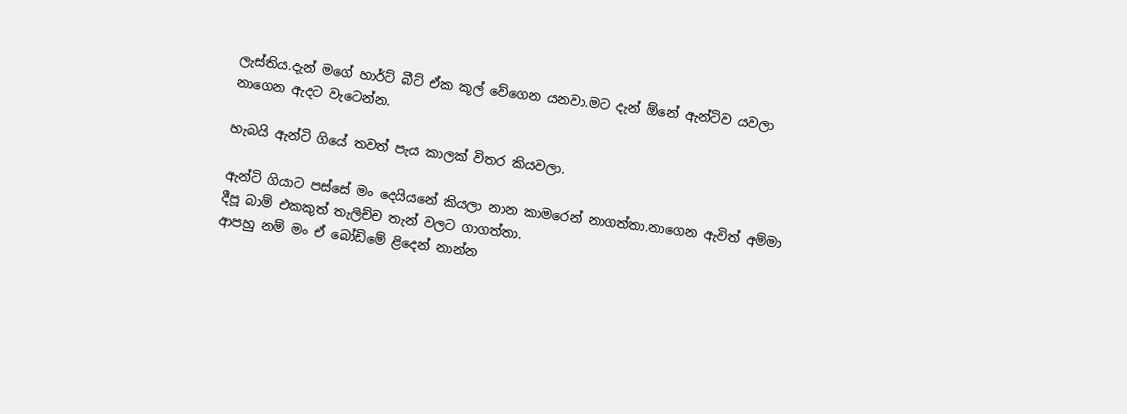ලැස්තිය.දැන් මගේ හාර්ට් බීට් ඒක කූල් වේගෙන යනවා.මට දැන් ඕනේ ඇන්ටිව යවලා නාගෙන ඇදට වැටෙන්න.

හැබයි ඇන්ටි ගියේ තවත් පැය කාලක් විතර කියවලා.

ඇන්ටි ගියාට පස්සේ මං දෙයියනේ කියලා නාන කාමරෙන් නාගත්තා.නාගෙන ඇවිත් අම්මා දීපූ බාම් එකකුත් තැලිච්ච තැන් වලට ගාගත්තා.
ආපහු නම් මං ඒ බෝඩිමේ ළිදෙන් නාන්න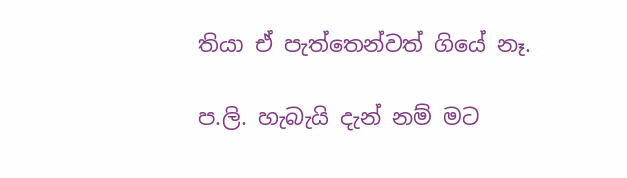තියා ඒ පැත්තෙන්වත් ගියේ නෑ.

ප.ලි. හැබැයි දැන් නම් මට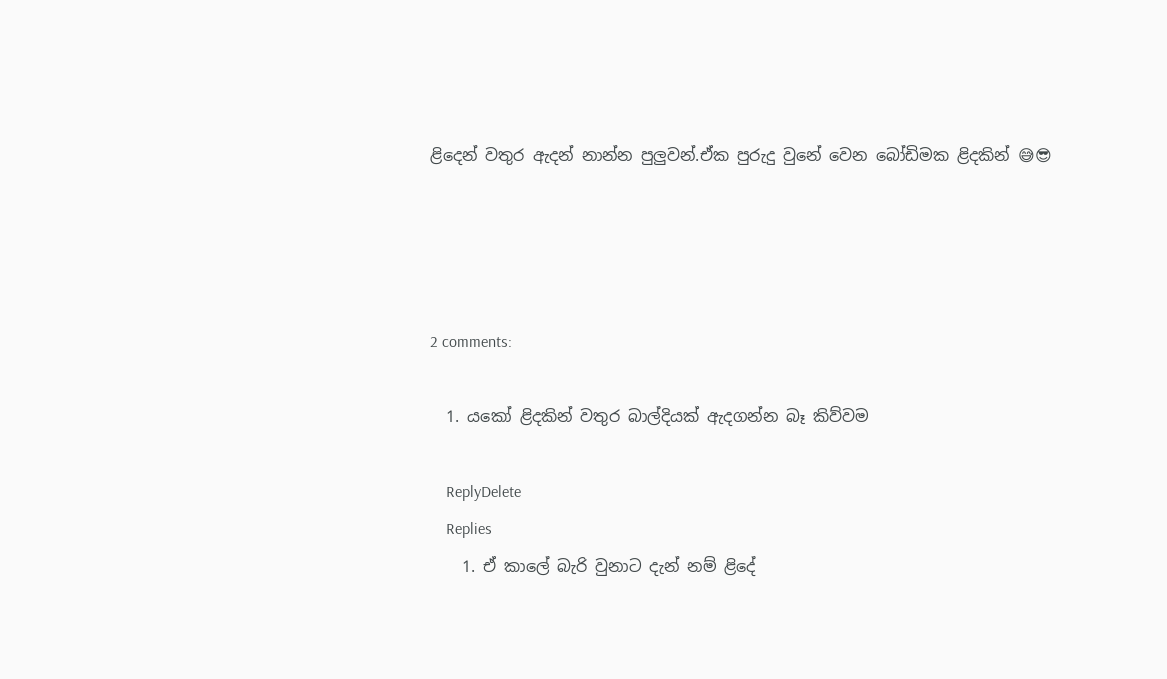ළිදෙන් වතුර ඇදන් නාන්න පුලුවන්.ඒක පුරුදු වුනේ වෙන බෝඩිමක ළිදකින් 😅😎




2 comments:

  1. යකෝ ළිදකින් වතුර බාල්දියක් ඇදගන්න බෑ කිව්වම

    ReplyDelete
    Replies
    1. ඒ කාලේ බැරි වුනාට දැන් නම් ළිදේ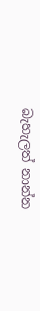බැහැලත් නාන්න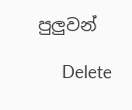පුලුවන්

      Delete